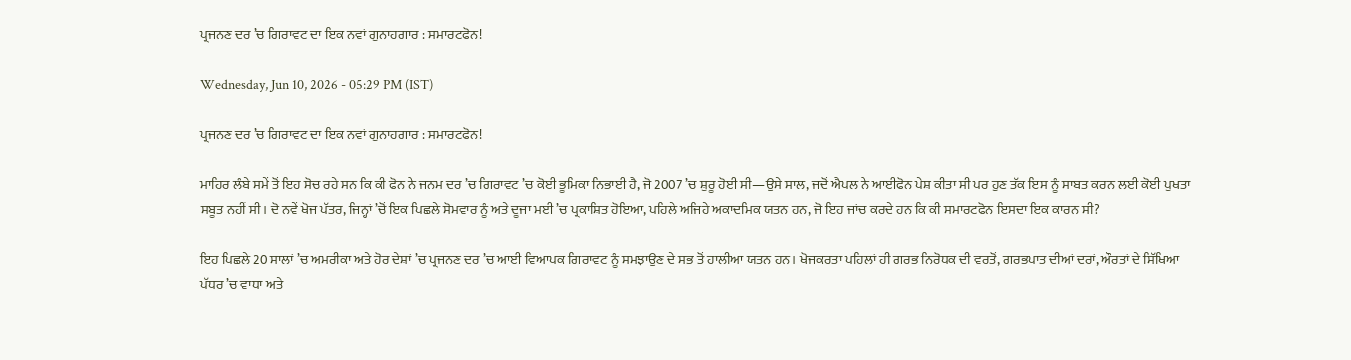ਪ੍ਰਜਨਣ ਦਰ ’ਚ ਗਿਰਾਵਟ ਦਾ ਇਕ ਨਵਾਂ ਗੁਨਾਹਗਾਰ : ਸਮਾਰਟਫੋਨ!

Wednesday, Jun 10, 2026 - 05:29 PM (IST)

ਪ੍ਰਜਨਣ ਦਰ ’ਚ ਗਿਰਾਵਟ ਦਾ ਇਕ ਨਵਾਂ ਗੁਨਾਹਗਾਰ : ਸਮਾਰਟਫੋਨ!

ਮਾਹਿਰ ਲੰਬੇ ਸਮੇਂ ਤੋਂ ਇਹ ਸੋਚ ਰਹੇ ਸਨ ਕਿ ਕੀ ਫੋਨ ਨੇ ਜਨਮ ਦਰ ’ਚ ਗਿਰਾਵਟ ’ਚ ਕੋਈ ਭੂਮਿਕਾ ਨਿਭਾਈ ਹੈ, ਜੋ 2007 ’ਚ ਸ਼ੁਰੂ ਹੋਈ ਸੀ—ਉਸੇ ਸਾਲ, ਜਦੋਂ ਐਪਲ ਨੇ ਆਈਫੋਨ ਪੇਸ਼ ਕੀਤਾ ਸੀ ਪਰ ਹੁਣ ਤੱਕ ਇਸ ਨੂੰ ਸਾਬਤ ਕਰਨ ਲਈ ਕੋਈ ਪੁਖਤਾ ਸਬੂਤ ਨਹੀਂ ਸੀ। ਦੋ ਨਵੇਂ ਖੋਜ ਪੱਤਰ, ਜਿਨ੍ਹਾਂ ’ਚੋਂ ਇਕ ਪਿਛਲੇ ਸੋਮਵਾਰ ਨੂੰ ਅਤੇ ਦੂਜਾ ਮਈ ’ਚ ਪ੍ਰਕਾਸ਼ਿਤ ਹੋਇਆ, ਪਹਿਲੇ ਅਜਿਹੇ ਅਕਾਦਮਿਕ ਯਤਨ ਹਨ, ਜੋ ਇਹ ਜਾਂਚ ਕਰਦੇ ਹਨ ਕਿ ਕੀ ਸਮਾਰਟਫੋਨ ਇਸਦਾ ਇਕ ਕਾਰਨ ਸੀ?

ਇਹ ਪਿਛਲੇ 20 ਸਾਲਾਂ ’ਚ ਅਮਰੀਕਾ ਅਤੇ ਹੋਰ ਦੇਸ਼ਾਂ ’ਚ ਪ੍ਰਜਨਣ ਦਰ ’ਚ ਆਈ ਵਿਆਪਕ ਗਿਰਾਵਟ ਨੂੰ ਸਮਝਾਉਣ ਦੇ ਸਭ ਤੋਂ ਹਾਲੀਆ ਯਤਨ ਹਨ। ਖੋਜਕਰਤਾ ਪਹਿਲਾਂ ਹੀ ਗਰਭ ਨਿਰੋਧਕ ਦੀ ਵਰਤੋਂ, ਗਰਭਪਾਤ ਦੀਆਂ ਦਰਾਂ, ਔਰਤਾਂ ਦੇ ਸਿੱਖਿਆ ਪੱਧਰ ’ਚ ਵਾਧਾ ਅਤੇ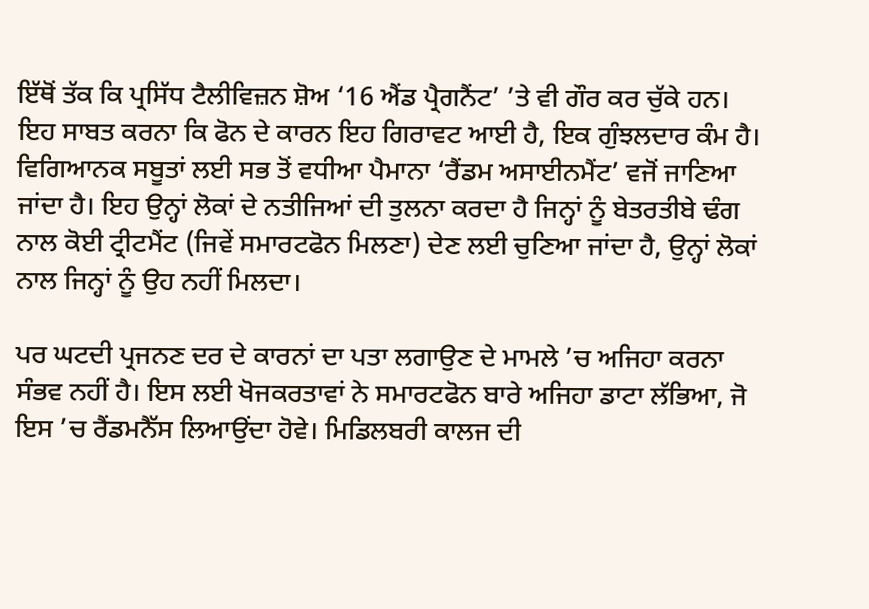ਇੱਥੋਂ ਤੱਕ ਕਿ ਪ੍ਰਸਿੱਧ ਟੈਲੀਵਿਜ਼ਨ ਸ਼ੋਅ ‘16 ਐਂਡ ਪ੍ਰੈਗਨੈਂਟ’ ’ਤੇ ਵੀ ਗੌਰ ਕਰ ਚੁੱਕੇ ਹਨ। ਇਹ ਸਾਬਤ ਕਰਨਾ ਕਿ ਫੋਨ ਦੇ ਕਾਰਨ ਇਹ ਗਿਰਾਵਟ ਆਈ ਹੈ, ਇਕ ਗੁੰਝਲਦਾਰ ਕੰਮ ਹੈ। ਵਿਗਿਆਨਕ ਸਬੂਤਾਂ ਲਈ ਸਭ ਤੋਂ ਵਧੀਆ ਪੈਮਾਨਾ ‘ਰੈਂਡਮ ਅਸਾਈਨਮੈਂਟ’ ਵਜੋਂ ਜਾਣਿਆ ਜਾਂਦਾ ਹੈ। ਇਹ ਉਨ੍ਹਾਂ ਲੋਕਾਂ ਦੇ ਨਤੀਜਿਆਂ ਦੀ ਤੁਲਨਾ ਕਰਦਾ ਹੈ ਜਿਨ੍ਹਾਂ ਨੂੰ ਬੇਤਰਤੀਬੇ ਢੰਗ ਨਾਲ ਕੋਈ ਟ੍ਰੀਟਮੈਂਟ (ਜਿਵੇਂ ਸਮਾਰਟਫੋਨ ਮਿਲਣਾ) ਦੇਣ ਲਈ ਚੁਣਿਆ ਜਾਂਦਾ ਹੈ, ਉਨ੍ਹਾਂ ਲੋਕਾਂ ਨਾਲ ਜਿਨ੍ਹਾਂ ਨੂੰ ਉਹ ਨਹੀਂ ਮਿਲਦਾ।

ਪਰ ਘਟਦੀ ਪ੍ਰਜਨਣ ਦਰ ਦੇ ਕਾਰਨਾਂ ਦਾ ਪਤਾ ਲਗਾਉਣ ਦੇ ਮਾਮਲੇ ’ਚ ਅਜਿਹਾ ਕਰਨਾ ਸੰਭਵ ਨਹੀਂ ਹੈ। ਇਸ ਲਈ ਖੋਜਕਰਤਾਵਾਂ ਨੇ ਸਮਾਰਟਫੋਨ ਬਾਰੇ ਅਜਿਹਾ ਡਾਟਾ ਲੱਭਿਆ, ਜੋ ਇਸ ’ਚ ਰੈਂਡਮਨੈੱਸ ਲਿਆਉਂਦਾ ਹੋਵੇ। ਮਿਡਿਲਬਰੀ ਕਾਲਜ ਦੀ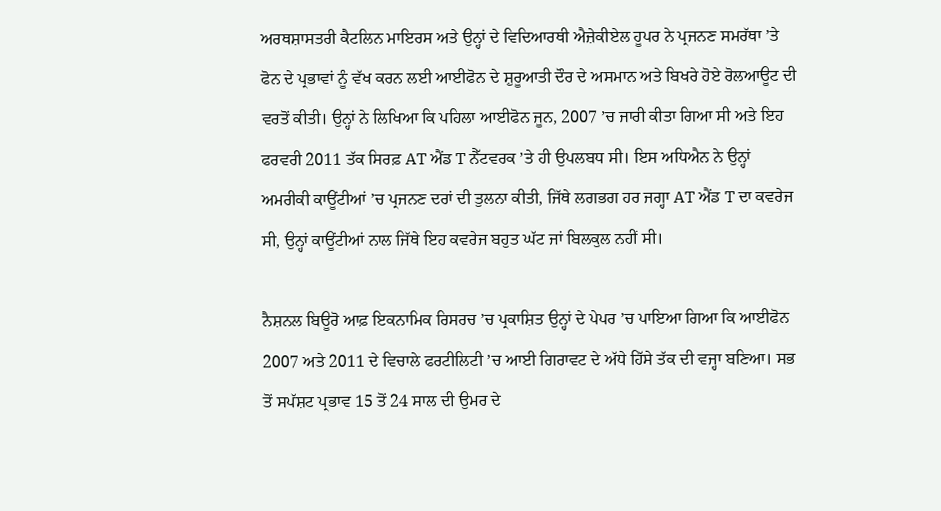ਅਰਥਸ਼ਾਸਤਰੀ ਕੈਟਲਿਨ ਮਾਇਰਸ ਅਤੇ ਉਨ੍ਹਾਂ ਦੇ ਵਿਦਿਆਰਥੀ ਐਜ਼ੇਕੀਏਲ ਹੂਪਰ ਨੇ ਪ੍ਰਜਨਣ ਸਮਰੱਥਾ ’ਤੇ ਫੋਨ ਦੇ ਪ੍ਰਭਾਵਾਂ ਨੂੰ ਵੱਖ ਕਰਨ ਲਈ ਆਈਫੋਨ ਦੇ ਸ਼ੁਰੂਆਤੀ ਦੌਰ ਦੇ ਅਸਮਾਨ ਅਤੇ ਬਿਖਰੇ ਹੋਏ ਰੋਲਆਊਟ ਦੀ ਵਰਤੋਂ ਕੀਤੀ। ਉਨ੍ਹਾਂ ਨੇ ਲਿਖਿਆ ਕਿ ਪਹਿਲਾ ਆਈਫੋਨ ਜੂਨ, 2007 ’ਚ ਜਾਰੀ ਕੀਤਾ ਗਿਆ ਸੀ ਅਤੇ ਇਹ ਫਰਵਰੀ 2011 ਤੱਕ ਸਿਰਫ਼ AT ਐਂਡ T ਨੈੱਟਵਰਕ ’ਤੇ ਹੀ ਉਪਲਬਧ ਸੀ। ਇਸ ਅਧਿਐਨ ਨੇ ਉਨ੍ਹਾਂ ਅਮਰੀਕੀ ਕਾਊਂਟੀਆਂ ’ਚ ਪ੍ਰਜਨਣ ਦਰਾਂ ਦੀ ਤੁਲਨਾ ਕੀਤੀ, ਜਿੱਥੇ ਲਗਭਗ ਹਰ ਜਗ੍ਹਾ AT ਐਂਡ T ਦਾ ਕਵਰੇਜ ਸੀ, ਉਨ੍ਹਾਂ ਕਾਊਂਟੀਆਂ ਨਾਲ ਜਿੱਥੇ ਇਹ ਕਵਰੇਜ ਬਹੁਤ ਘੱਟ ਜਾਂ ਬਿਲਕੁਲ ਨਹੀਂ ਸੀ।

ਨੈਸ਼ਨਲ ਬਿਊਰੋ ਆਫ਼ ਇਕਨਾਮਿਕ ਰਿਸਰਚ ’ਚ ਪ੍ਰਕਾਸ਼ਿਤ ਉਨ੍ਹਾਂ ਦੇ ਪੇਪਰ ’ਚ ਪਾਇਆ ਗਿਆ ਕਿ ਆਈਫੋਨ 2007 ਅਤੇ 2011 ਦੇ ਵਿਚਾਲੇ ਫਰਟੀਲਿਟੀ ’ਚ ਆਈ ਗਿਰਾਵਟ ਦੇ ਅੱਧੇ ਹਿੱਸੇ ਤੱਕ ਦੀ ਵਜ੍ਹਾ ਬਣਿਆ। ਸਭ ਤੋਂ ਸਪੱਸ਼ਟ ਪ੍ਰਭਾਵ 15 ਤੋਂ 24 ਸਾਲ ਦੀ ਉਮਰ ਦੇ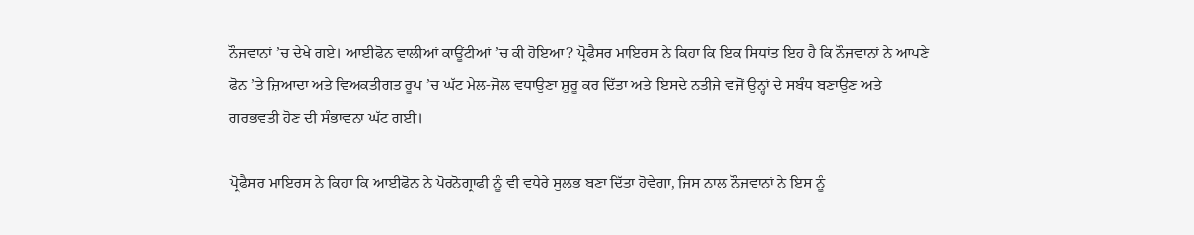ਨੌਜਵਾਨਾਂ ’ਚ ਦੇਖੇ ਗਏ। ਆਈਫੋਨ ਵਾਲੀਆਂ ਕਾਊਂਟੀਆਂ ’ਚ ਕੀ ਹੋਇਆ? ਪ੍ਰੋਫੈਸਰ ਮਾਇਰਸ ਨੇ ਕਿਹਾ ਕਿ ਇਕ ਸਿਧਾਂਤ ਇਹ ਹੈ ਕਿ ਨੌਜਵਾਨਾਂ ਨੇ ਆਪਣੇ ਫੋਨ ’ਤੇ ਜ਼ਿਆਦਾ ਅਤੇ ਵਿਅਕਤੀਗਤ ਰੂਪ ’ਚ ਘੱਟ ਮੇਲ-ਜੋਲ ਵਧਾਉਣਾ ਸ਼ੁਰੂ ਕਰ ਦਿੱਤਾ ਅਤੇ ਇਸਦੇ ਨਤੀਜੇ ਵਜੋਂ ਉਨ੍ਹਾਂ ਦੇ ਸਬੰਧ ਬਣਾਉਣ ਅਤੇ ਗਰਭਵਤੀ ਹੋਣ ਦੀ ਸੰਭਾਵਨਾ ਘੱਟ ਗਈ।

ਪ੍ਰੋਫੈਸਰ ਮਾਇਰਸ ਨੇ ਕਿਹਾ ਕਿ ਆਈਫੋਨ ਨੇ ਪੋਰਨੋਗ੍ਰਾਫੀ ਨੂੰ ਵੀ ਵਧੇਰੇ ਸੁਲਭ ਬਣਾ ਦਿੱਤਾ ਹੋਵੇਗਾ, ਜਿਸ ਨਾਲ ਨੌਜਵਾਨਾਂ ਨੇ ਇਸ ਨੂੰ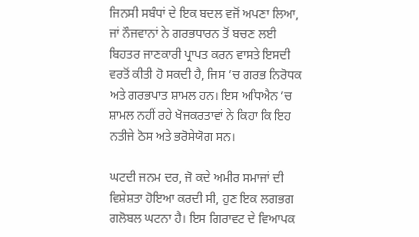ਜਿਨਸੀ ਸਬੰਧਾਂ ਦੇ ਇਕ ਬਦਲ ਵਜੋਂ ਅਪਣਾ ਲਿਆ, ਜਾਂ ਨੌਜਵਾਨਾਂ ਨੇ ਗਰਭਧਾਰਨ ਤੋਂ ਬਚਣ ਲਈ ਬਿਹਤਰ ਜਾਣਕਾਰੀ ਪ੍ਰਾਪਤ ਕਰਨ ਵਾਸਤੇ ਇਸਦੀ ਵਰਤੋਂ ਕੀਤੀ ਹੋ ਸਕਦੀ ਹੈ, ਜਿਸ ’ਚ ਗਰਭ ਨਿਰੋਧਕ ਅਤੇ ਗਰਭਪਾਤ ਸ਼ਾਮਲ ਹਨ। ਇਸ ਅਧਿਐਨ ’ਚ ਸ਼ਾਮਲ ਨਹੀਂ ਰਹੇ ਖੋਜਕਰਤਾਵਾਂ ਨੇ ਕਿਹਾ ਕਿ ਇਹ ਨਤੀਜੇ ਠੋਸ ਅਤੇ ਭਰੋਸੇਯੋਗ ਸਨ।

ਘਟਦੀ ਜਨਮ ਦਰ, ਜੋ ਕਦੇ ਅਮੀਰ ਸਮਾਜਾਂ ਦੀ ਵਿਸ਼ੇਸ਼ਤਾ ਹੋਇਆ ਕਰਦੀ ਸੀ, ਹੁਣ ਇਕ ਲਗਭਗ ਗਲੋਬਲ ਘਟਨਾ ਹੈ। ਇਸ ਗਿਰਾਵਟ ਦੇ ਵਿਆਪਕ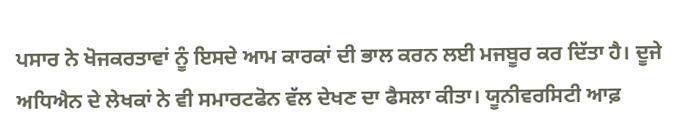ਪਸਾਰ ਨੇ ਖੋਜਕਰਤਾਵਾਂ ਨੂੰ ਇਸਦੇ ਆਮ ਕਾਰਕਾਂ ਦੀ ਭਾਲ ਕਰਨ ਲਈ ਮਜਬੂਰ ਕਰ ਦਿੱਤਾ ਹੈ। ਦੂਜੇ ਅਧਿਐਨ ਦੇ ਲੇਖਕਾਂ ਨੇ ਵੀ ਸਮਾਰਟਫੋਨ ਵੱਲ ਦੇਖਣ ਦਾ ਫੈਸਲਾ ਕੀਤਾ। ਯੂਨੀਵਰਸਿਟੀ ਆਫ਼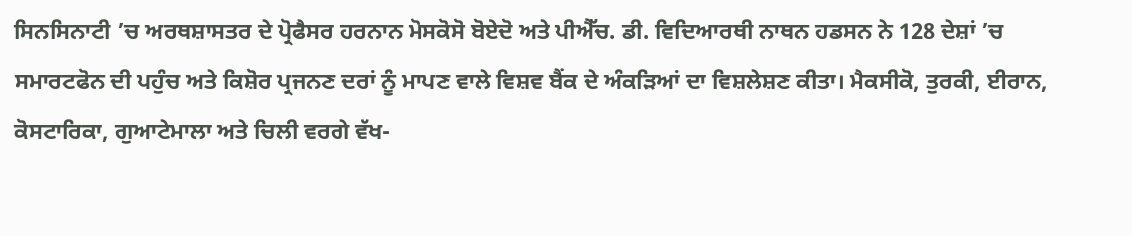ਸਿਨਸਿਨਾਟੀ ’ਚ ਅਰਥਸ਼ਾਸਤਰ ਦੇ ਪ੍ਰੋਫੈਸਰ ਹਰਨਾਨ ਮੋਸਕੋਸੋ ਬੋਏਦੋ ਅਤੇ ਪੀਐੱਚ. ਡੀ. ਵਿਦਿਆਰਥੀ ਨਾਥਨ ਹਡਸਨ ਨੇ 128 ਦੇਸ਼ਾਂ ’ਚ ਸਮਾਰਟਫੋਨ ਦੀ ਪਹੁੰਚ ਅਤੇ ਕਿਸ਼ੋਰ ਪ੍ਰਜਨਣ ਦਰਾਂ ਨੂੰ ਮਾਪਣ ਵਾਲੇ ਵਿਸ਼ਵ ਬੈਂਕ ਦੇ ਅੰਕੜਿਆਂ ਦਾ ਵਿਸ਼ਲੇਸ਼ਣ ਕੀਤਾ। ਮੈਕਸੀਕੋ, ਤੁਰਕੀ, ਈਰਾਨ, ਕੋਸਟਾਰਿਕਾ, ਗੁਆਟੇਮਾਲਾ ਅਤੇ ਚਿਲੀ ਵਰਗੇ ਵੱਖ-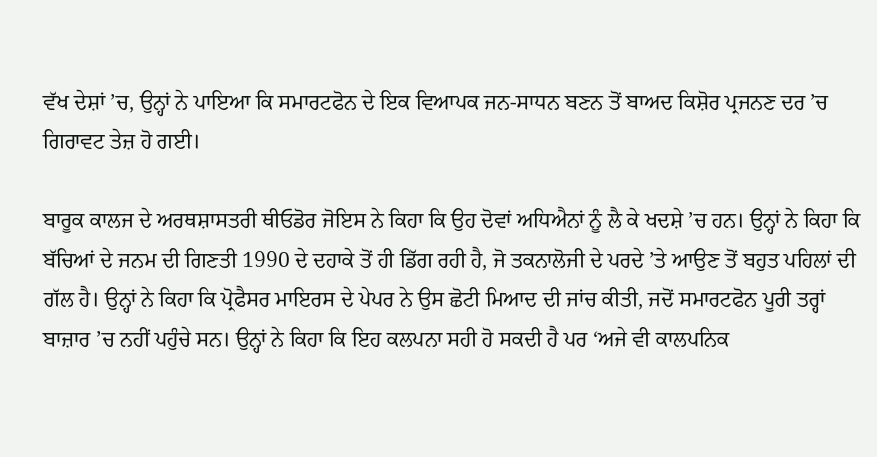ਵੱਖ ਦੇਸ਼ਾਂ ’ਚ, ਉਨ੍ਹਾਂ ਨੇ ਪਾਇਆ ਕਿ ਸਮਾਰਟਫੋਨ ਦੇ ਇਕ ਵਿਆਪਕ ਜਨ-ਸਾਧਨ ਬਣਨ ਤੋਂ ਬਾਅਦ ਕਿਸ਼ੋਰ ਪ੍ਰਜਨਣ ਦਰ ’ਚ ਗਿਰਾਵਟ ਤੇਜ਼ ਹੋ ਗਈ।

ਬਾਰੂਕ ਕਾਲਜ ਦੇ ਅਰਥਸ਼ਾਸਤਰੀ ਥੀਓਡੋਰ ਜੋਇਸ ਨੇ ਕਿਹਾ ਕਿ ਉਹ ਦੋਵਾਂ ਅਧਿਐਨਾਂ ਨੂੰ ਲੈ ਕੇ ਖਦਸ਼ੇ ’ਚ ਹਨ। ਉਨ੍ਹਾਂ ਨੇ ਕਿਹਾ ਕਿ ਬੱਚਿਆਂ ਦੇ ਜਨਮ ਦੀ ਗਿਣਤੀ 1990 ਦੇ ਦਹਾਕੇ ਤੋਂ ਹੀ ਡਿੱਗ ਰਹੀ ਹੈ, ਜੋ ਤਕਨਾਲੋਜੀ ਦੇ ਪਰਦੇ ’ਤੇ ਆਉਣ ਤੋਂ ਬਹੁਤ ਪਹਿਲਾਂ ਦੀ ਗੱਲ ਹੈ। ਉਨ੍ਹਾਂ ਨੇ ਕਿਹਾ ਕਿ ਪ੍ਰੋਫੈਸਰ ਮਾਇਰਸ ਦੇ ਪੇਪਰ ਨੇ ਉਸ ਛੋਟੀ ਮਿਆਦ ਦੀ ਜਾਂਚ ਕੀਤੀ, ਜਦੋਂ ਸਮਾਰਟਫੋਨ ਪੂਰੀ ਤਰ੍ਹਾਂ ਬਾਜ਼ਾਰ ’ਚ ਨਹੀਂ ਪਹੁੰਚੇ ਸਨ। ਉਨ੍ਹਾਂ ਨੇ ਕਿਹਾ ਕਿ ਇਹ ਕਲਪਨਾ ਸਹੀ ਹੋ ਸਕਦੀ ਹੈ ਪਰ ‘ਅਜੇ ਵੀ ਕਾਲਪਨਿਕ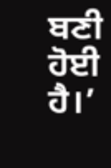ਬਣੀ ਹੋਈ ਹੈ।’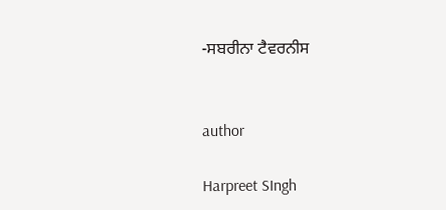-ਸਬਰੀਨਾ ਟੈਵਰਨੀਸ


author

Harpreet SIngh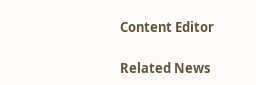Content Editor

Related News